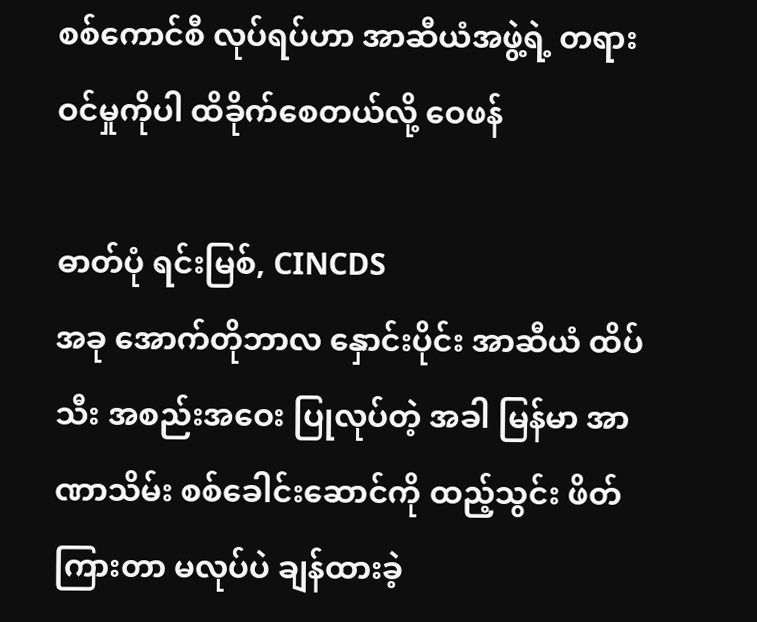စစ်ကောင်စီ လုပ်ရပ်ဟာ အာဆီယံအဖွဲ့ရဲ့ တရားဝင်မှုကိုပါ ထိခိုက်စေတယ်လို့ ဝေဖန်

ဓာတ်ပုံ ရင်းမြစ်, CINCDS
အခု အောက်တိုဘာလ နှောင်းပိုင်း အာဆီယံ ထိပ်သီး အစည်းအဝေး ပြုလုပ်တဲ့ အခါ မြန်မာ အာဏာသိမ်း စစ်ခေါင်းဆောင်ကို ထည့်သွင်း ဖိတ်ကြားတာ မလုပ်ပဲ ချန်ထားခဲ့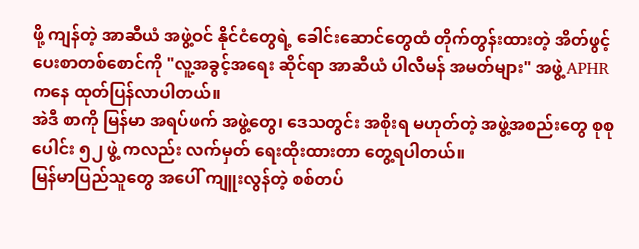ဖို့ ကျန်တဲ့ အာဆီယံ အဖွဲ့ဝင် နိုင်ငံတွေရဲ့ ခေါင်းဆောင်တွေထံ တိုက်တွန်းထားတဲ့ အိတ်ဖွင့် ပေးစာတစ်စောင်ကို "လူ့အခွင့်အရေး ဆိုင်ရာ အာဆီယံ ပါလီမန် အမတ်များ" အဖွဲ့ APHR ကနေ ထုတ်ပြန်လာပါတယ်။
အဲဒီ စာကို မြန်မာ အရပ်ဖက် အဖွဲ့တွေ၊ ဒေသတွင်း အစိုးရ မဟုတ်တဲ့ အဖွဲ့အစည်းတွေ စုစုပေါင်း ၅၂ ဖွဲ့ ကလည်း လက်မှတ် ရေးထိုးထားတာ တွေ့ရပါတယ်။
မြန်မာပြည်သူတွေ အပေါ် ကျူးလွန်တဲ့ စစ်တပ်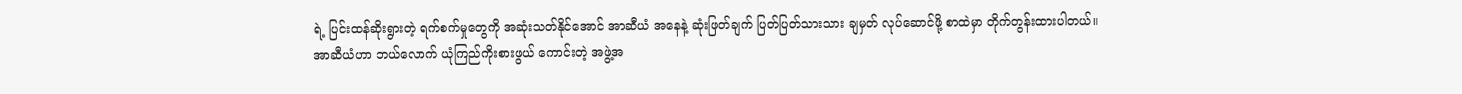ရဲ့ ပြင်းထန်ဆိုးရွားတဲ့ ရက်စက်မှုတွေကို အဆုံးသတ်နိုင်အောင် အာဆီယံ အနေနဲ့ ဆုံးဖြတ်ချက် ပြတ်ပြတ်သားသား ချမှတ် လုပ်ဆောင်ဖို့ စာထဲမှာ တိုက်တွန်းထားပါတယ်။
အာဆီယံဟာ ဘယ်လောက် ယုံကြည်ကိုးစားဖွယ် ကောင်းတဲ့ အဖွဲ့အ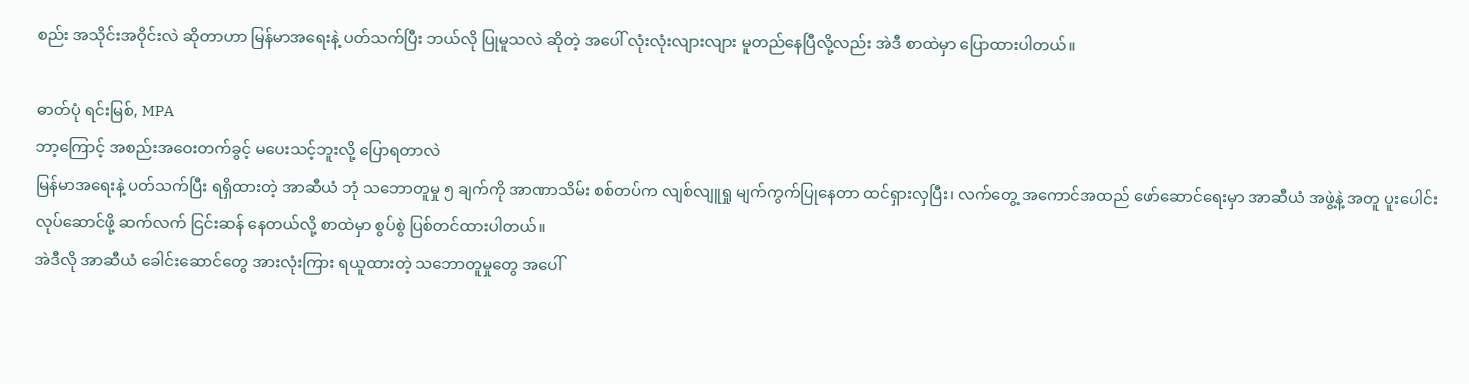စည်း အသိုင်းအဝိုင်းလဲ ဆိုတာဟာ မြန်မာအရေးနဲ့ ပတ်သက်ပြီး ဘယ်လို ပြုမူသလဲ ဆိုတဲ့ အပေါ် လုံးလုံးလျားလျား မူတည်နေပြီလို့လည်း အဲဒီ စာထဲမှာ ပြောထားပါတယ်။

ဓာတ်ပုံ ရင်းမြစ်, MPA
ဘာ့ကြောင့် အစည်းအဝေးတက်ခွင့် မပေးသင့်ဘူးလို့ ပြောရတာလဲ
မြန်မာအရေးနဲ့ ပတ်သက်ပြီး ရရှိထားတဲ့ အာဆီယံ ဘုံ သဘောတူမှု ၅ ချက်ကို အာဏာသိမ်း စစ်တပ်က လျစ်လျူရှု မျက်ကွက်ပြုနေတာ ထင်ရှားလှပြီး၊ လက်တွေ့ အကောင်အထည် ဖော်ဆောင်ရေးမှာ အာဆီယံ အဖွဲ့နဲ့ အတူ ပူးပေါင်း လုပ်ဆောင်ဖို့ ဆက်လက် ငြင်းဆန် နေတယ်လို့ စာထဲမှာ စွပ်စွဲ ပြစ်တင်ထားပါတယ်။
အဲဒီလို အာဆီယံ ခေါင်းဆောင်တွေ အားလုံးကြား ရယူထားတဲ့ သဘောတူမှုတွေ အပေါ်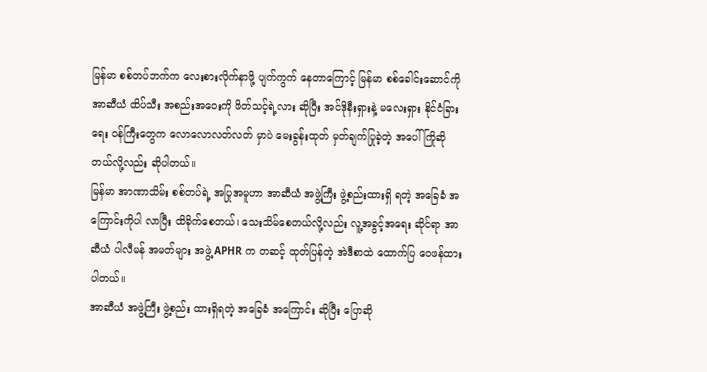မြန်မာ စစ်တပ်ဘက်က လေးစားလိုက်နာဖို့ ပျက်ကွက် နေတာကြောင့် မြန်မာ စစ်ခေါင်းဆောင်ကို အာဆီယံ ထိပ်သီး အစည်းအဝေးကို ဖိတ်သင့်ရဲ့လား ဆိုပြီး အင်ဒိုနီးရှားနဲ့ မလေးရှား နိုင်ငံခြားရေး ဝန်ကြီးတွေက လောလောလတ်လတ် မှာပဲ မေးခွန်းထုတ် မှတ်ချက်ပြုခဲ့တဲ့ အပေါ် ကြိုဆိုတယ်လို့လည်း ဆိုပါတယ်။
မြန်မာ အာဏာသိမ်း စစ်တပ်ရဲ့ အပြုအမူဟာ အာဆီယံ အဖွဲ့ကြီး ဖွဲ့စည်းထားရှိ ရတဲ့ အခြေခံ အကြောင်းကိုပါ လာပြီး ထိခိုက်စေတယ်၊ သေးသိမ်စေတယ်လို့လည်း လူ့အခွင့်အရေး ဆိုင်ရာ အာဆီယံ ပါလီမန် အမတ်များ အဖွဲ့ APHR က တဆင့် ထုတ်ပြန်တဲ့ အဲဒီစာထဲ ထောက်ပြ ဝေဖန်ထားပါတယ်။
အာဆီယံ အဖွဲ့ကြီး ဖွဲ့စည်း ထားရှိရတဲ့ အခြေခံ အကြောင်း ဆိုပြီး ပြောဆို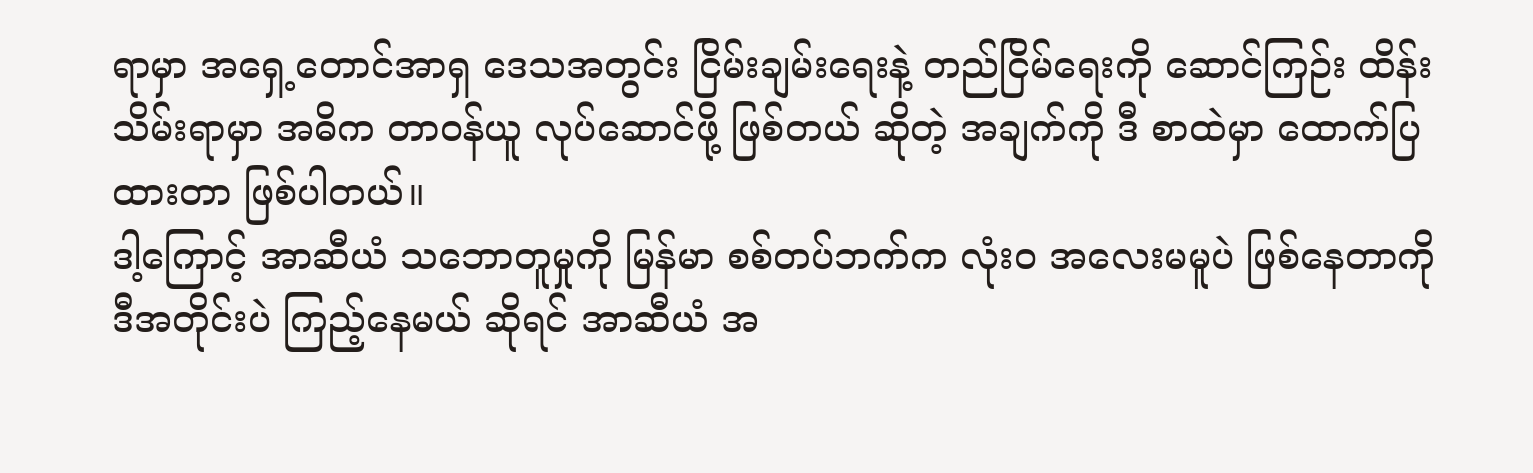ရာမှာ အရှေ့တောင်အာရှ ဒေသအတွင်း ငြိမ်းချမ်းရေးနဲ့ တည်ငြိမ်ရေးကို ဆောင်ကြဉ်း ထိန်းသိမ်းရာမှာ အဓိက တာဝန်ယူ လုပ်ဆောင်ဖို့ ဖြစ်တယ် ဆိုတဲ့ အချက်ကို ဒီ စာထဲမှာ ထောက်ပြထားတာ ဖြစ်ပါတယ်။
ဒါ့ကြောင့် အာဆီယံ သဘောတူမှုကို မြန်မာ စစ်တပ်ဘက်က လုံးဝ အလေးမမူပဲ ဖြစ်နေတာကို ဒီအတိုင်းပဲ ကြည့်နေမယ် ဆိုရင် အာဆီယံ အ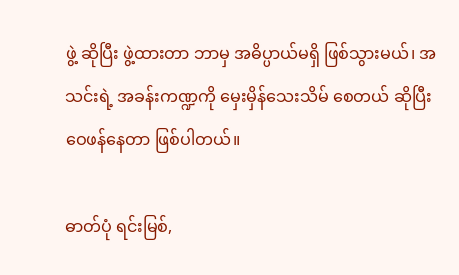ဖွဲ့ ဆိုပြီး ဖွဲ့ထားတာ ဘာမှ အဓိပ္ပာယ်မရှိ ဖြစ်သွားမယ်၊ အသင်းရဲ့ အခန်းကဏ္ဍကို မှေးမှိန်သေးသိမ် စေတယ် ဆိုပြီး ဝေဖန်နေတာ ဖြစ်ပါတယ်။

ဓာတ်ပုံ ရင်းမြစ်,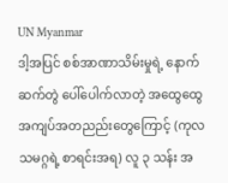UN Myanmar
ဒါ့အပြင် စစ်အာဏာသိမ်းမှုရဲ့ နောက်ဆက်တွဲ ပေါ်ပေါက်လာတဲ့ အထွေထွေ အကျပ်အတညည်းတွေကြောင့် (ကုလသမဂ္ဂရဲ့ စာရင်းအရ) လူ ၃ သန်း အ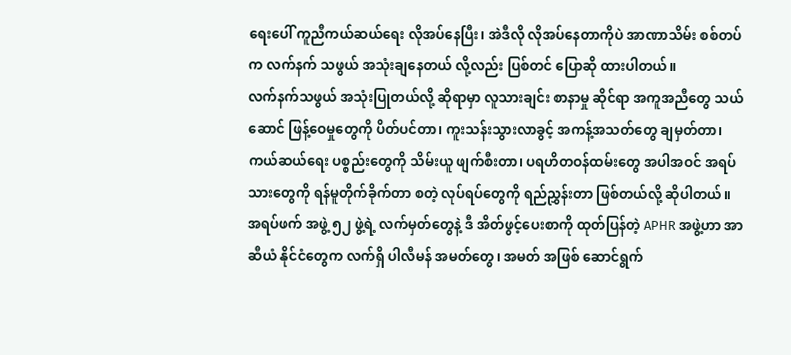ရေးပေါ် ကူညီကယ်ဆယ်ရေး လိုအပ်နေပြီး၊ အဲဒီလို လိုအပ်နေတာကိုပဲ အာဏာသိမ်း စစ်တပ်က လက်နက် သဖွယ် အသုံးချနေတယ် လို့လည်း ပြစ်တင် ပြောဆို ထားပါတယ်။
လက်နက်သဖွယ် အသုံးပြုတယ်လို့ ဆိုရာမှာ လူသားချင်း စာနာမှု ဆိုင်ရာ အကူအညီတွေ သယ်ဆောင် ဖြန့်ဝေမှုတွေကို ပိတ်ပင်တာ၊ ကူးသန်းသွားလာခွင့် အကန့်အသတ်တွေ ချမှတ်တာ၊ ကယ်ဆယ်ရေး ပစ္စည်းတွေကို သိမ်းယူ ဖျက်စီးတာ၊ ပရဟိတဝန်ထမ်းတွေ အပါအဝင် အရပ်သားတွေကို ရန်မူတိုက်ခိုက်တာ စတဲ့ လုပ်ရပ်တွေကို ရည်ညွှန်းတာ ဖြစ်တယ်လို့ ဆိုပါတယ်။
အရပ်ဖက် အဖွဲ့ ၅၂ ဖွဲ့ရဲ့ လက်မှတ်တွေနဲ့ ဒီ အိတ်ဖွင့်ပေးစာကို ထုတ်ပြန်တဲ့ APHR အဖွဲ့ဟာ အာဆီယံ နိုင်ငံတွေက လက်ရှိ ပါလီမန် အမတ်တွေ၊ အမတ် အဖြစ် ဆောင်ရွက်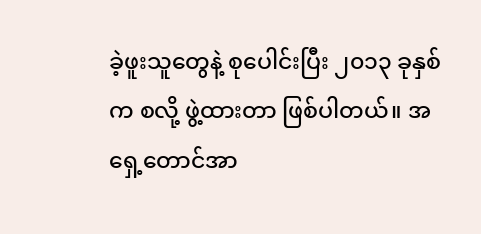ခဲ့ဖူးသူတွေနဲ့ စုပေါင်းပြီး ၂၀၁၃ ခုနှစ်က စလို့ ဖွဲ့ထားတာ ဖြစ်ပါတယ်။ အရှေ့တောင်အာ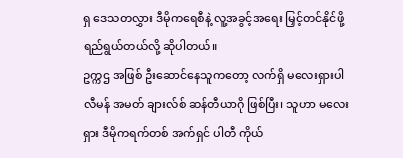ရှ ဒေသတလွှား ဒီမိုကရေစီနဲ့ လူ့အခွင့်အရေး မြှင့်တင်နိုင်ဖို့ ရည်ရွယ်တယ်လို့ ဆိုပါတယ်။
ဥက္ကဌ အဖြစ် ဦးဆောင်နေသူကတော့ လက်ရှိ မလေးရှားပါလီမန် အမတ် ချားလ်စ် ဆန်တီယာဂို ဖြစ်ပြီး၊ သူဟာ မလေးရှား ဒီမိုကရက်တစ် အက်ရှင် ပါတီ ကိုယ်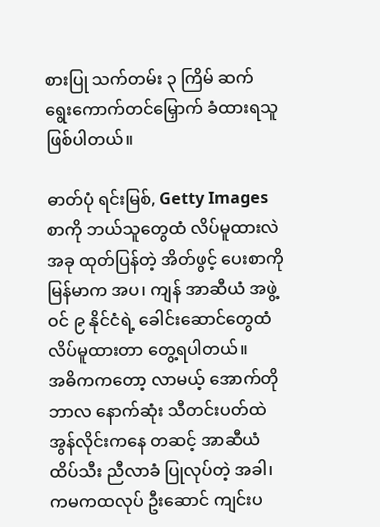စားပြု သက်တမ်း ၃ ကြိမ် ဆက် ရွေးကောက်တင်မြှောက် ခံထားရသူ ဖြစ်ပါတယ်။

ဓာတ်ပုံ ရင်းမြစ်, Getty Images
စာကို ဘယ်သူတွေထံ လိပ်မူထားလဲ
အခု ထုတ်ပြန်တဲ့ အိတ်ဖွင့် ပေးစာကို မြန်မာက အပ၊ ကျန် အာဆီယံ အဖွဲ့ဝင် ၉ နိုင်ငံရဲ့ ခေါင်းဆောင်တွေထံ လိပ်မူထားတာ တွေ့ရပါတယ်။
အဓိကကတော့ လာမယ့် အောက်တိုဘာလ နောက်ဆုံး သီတင်းပတ်ထဲ အွန်လိုင်းကနေ တဆင့် အာဆီယံ ထိပ်သီး ညီလာခံ ပြုလုပ်တဲ့ အခါ၊ ကမကထလုပ် ဦးဆောင် ကျင်းပ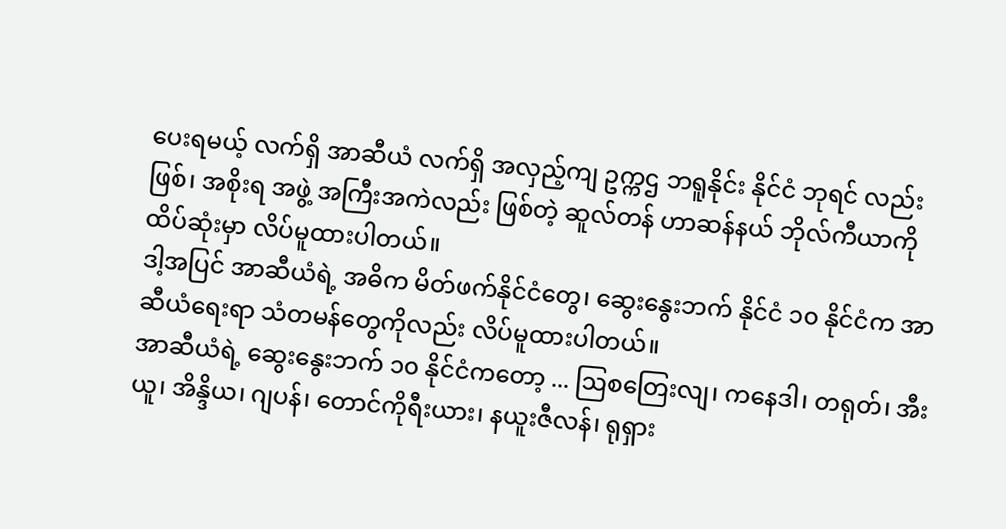ပေးရမယ့် လက်ရှိ အာဆီယံ လက်ရှိ အလှည့်ကျ ဥက္ကဌ ဘရူနိုင်း နိုင်ငံ ဘုရင် လည်းဖြစ်၊ အစိုးရ အဖွဲ့ အကြီးအကဲလည်း ဖြစ်တဲ့ ဆူလ်တန် ဟာဆန်နယ် ဘိုလ်ကီယာကို ထိပ်ဆုံးမှာ လိပ်မူထားပါတယ်။
ဒါ့အပြင် အာဆီယံရဲ့ အဓိက မိတ်ဖက်နိုင်ငံတွေ၊ ဆွေးနွေးဘက် နိုင်ငံ ၁၀ နိုင်ငံက အာဆီယံရေးရာ သံတမန်တွေကိုလည်း လိပ်မူထားပါတယ်။
အာဆီယံရဲ့ ဆွေးနွေးဘက် ၁၀ နိုင်ငံကတော့ ... ဩစတြေးလျ၊ ကနေဒါ၊ တရုတ်၊ အီးယူ၊ အိန္ဒိယ၊ ဂျပန်၊ တောင်ကိုရီးယား၊ နယူးဇီလန်၊ ရုရှား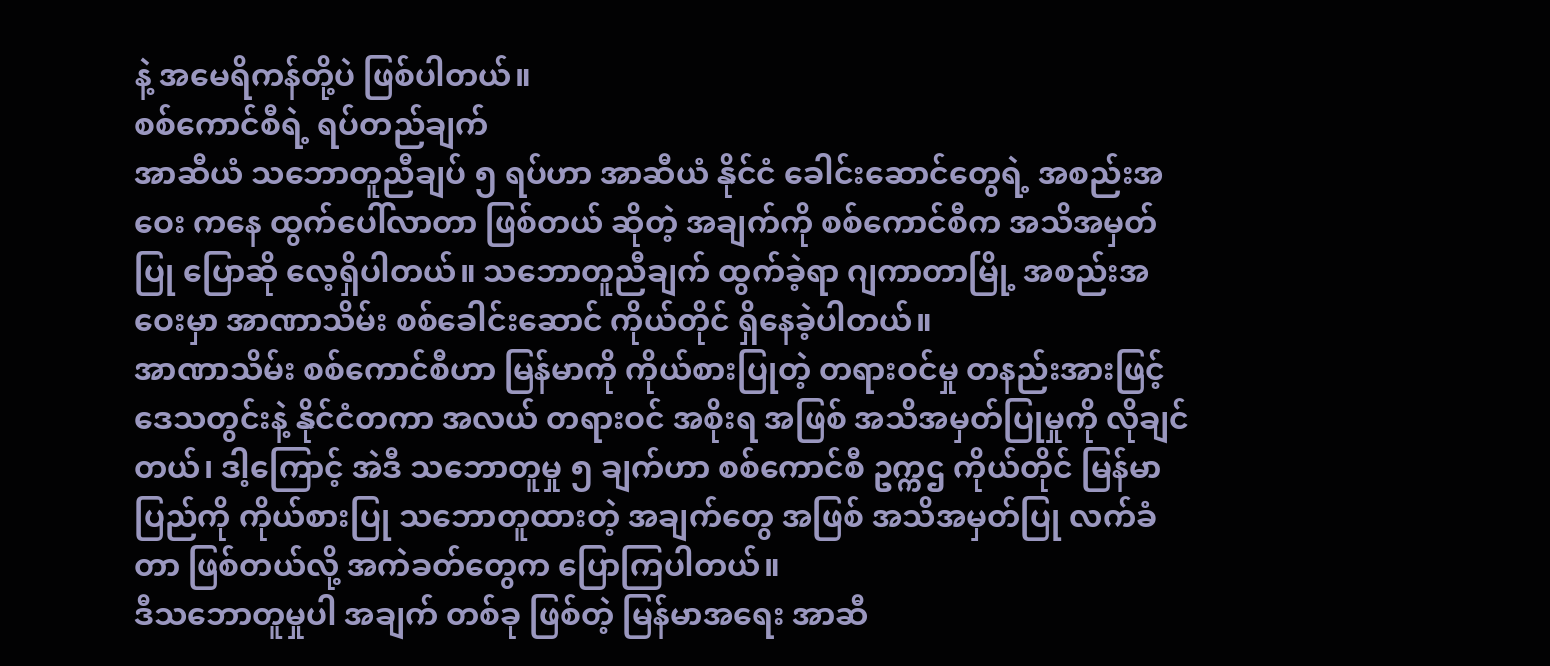နဲ့ အမေရိကန်တို့ပဲ ဖြစ်ပါတယ်။
စစ်ကောင်စီရဲ့ ရပ်တည်ချက်
အာဆီယံ သဘောတူညီချပ် ၅ ရပ်ဟာ အာဆီယံ နိုင်ငံ ခေါင်းဆောင်တွေရဲ့ အစည်းအဝေး ကနေ ထွက်ပေါ်လာတာ ဖြစ်တယ် ဆိုတဲ့ အချက်ကို စစ်ကောင်စီက အသိအမှတ်ပြု ပြောဆို လေ့ရှိပါတယ်။ သဘောတူညီချက် ထွက်ခဲ့ရာ ဂျကာတာမြို့ အစည်းအဝေးမှာ အာဏာသိမ်း စစ်ခေါင်းဆောင် ကိုယ်တိုင် ရှိနေခဲ့ပါတယ်။
အာဏာသိမ်း စစ်ကောင်စီဟာ မြန်မာကို ကိုယ်စားပြုတဲ့ တရားဝင်မှု တနည်းအားဖြင့် ဒေသတွင်းနဲ့ နိုင်ငံတကာ အလယ် တရားဝင် အစိုးရ အဖြစ် အသိအမှတ်ပြုမှုကို လိုချင်တယ်၊ ဒါ့ကြောင့် အဲဒီ သဘောတူမှု ၅ ချက်ဟာ စစ်ကောင်စီ ဥက္ကဌ ကိုယ်တိုင် မြန်မာပြည်ကို ကိုယ်စားပြု သဘောတူထားတဲ့ အချက်တွေ အဖြစ် အသိအမှတ်ပြု လက်ခံတာ ဖြစ်တယ်လို့ အကဲခတ်တွေက ပြောကြပါတယ်။
ဒီသဘောတူမှုပါ အချက် တစ်ခု ဖြစ်တဲ့ မြန်မာအရေး အာဆီ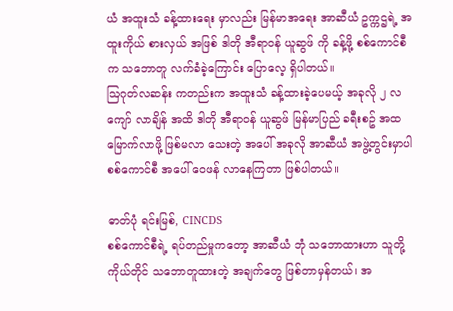ယံ အထူးသံ ခန့်ထားရေး မှာလည်း မြန်မာအရေး အာဆီယံ ဥက္ကဌရဲ့ အထူးကိုယ် စားလှယ် အဖြစ် ဒါတို အီရာဝန် ယူဆွဖ် ကို ခန့်ဖို့ စစ်ကောင်စီက သဘောတူ လက်ခံခဲ့ကြောင်း ပြောလေ့ ရှိပါတယ်။
ဩဂုတ်လဆန်း ကတည်းက အထူးသံ ခန့်ထားခဲ့ပေမယ့် အခုလို ၂ လ ကျော် လာချိန် အထိ ဒါတို အီရာဝန် ယူဆွဖ် မြန်မာပြည် ခရီးစဥ် အထမြောက်လာဖို့ ဖြစ်မလာ သေးတဲ့ အပေါ် အခုလို အာဆီယံ အဖွဲ့တွင်းမှာပါ စစ်ကောင်စီ အပေါ် ဝေဖန် လာနေကြတာ ဖြစ်ပါတယ်။

ဓာတ်ပုံ ရင်းမြစ်, CINCDS
စစ်ကောင်စီရဲ့ ရပ်တည်မှုကတော့ အာဆီယံ ဘုံ သဘောထားဟာ သူတို့ ကိုယ်တိုင် သဘောတူထားတဲ့ အချက်တွေ ဖြစ်တာမှန်တယ်၊ အ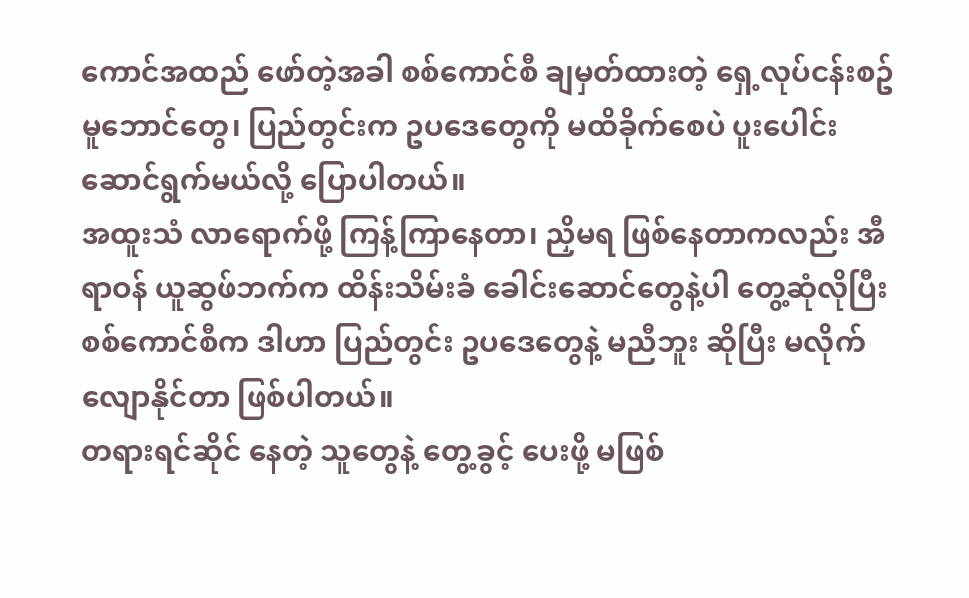ကောင်အထည် ဖော်တဲ့အခါ စစ်ကောင်စီ ချမှတ်ထားတဲ့ ရှေ့လုပ်ငန်းစဥ် မူဘောင်တွေ၊ ပြည်တွင်းက ဥပဒေတွေကို မထိခိုက်စေပဲ ပူးပေါင်း ဆောင်ရွက်မယ်လို့ ပြောပါတယ်။
အထူးသံ လာရောက်ဖို့ ကြန့်ကြာနေတာ၊ ညှိမရ ဖြစ်နေတာကလည်း အီရာဝန် ယူဆွဖ်ဘက်က ထိန်းသိမ်းခံ ခေါင်းဆောင်တွေနဲ့ပါ တွေ့ဆုံလိုပြီး စစ်ကောင်စီက ဒါဟာ ပြည်တွင်း ဥပဒေတွေနဲ့ မညီဘူး ဆိုပြီး မလိုက်လျောနိုင်တာ ဖြစ်ပါတယ်။
တရားရင်ဆိုင် နေတဲ့ သူတွေနဲ့ တွေ့ခွင့် ပေးဖို့ မဖြစ်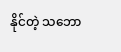နိုင်တဲ့ သဘော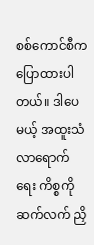စစ်ကောင်စီက ပြောထားပါတယ်။ ဒါပေမယ့် အထူးသံ လာရောက်ရေး ကိစ္စကို ဆက်လက် ညှိ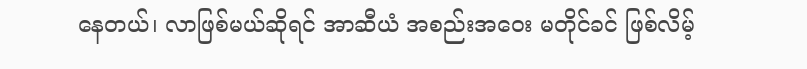နေတယ်၊ လာဖြစ်မယ်ဆိုရင် အာဆီယံ အစည်းအဝေး မတိုင်ခင် ဖြစ်လိမ့်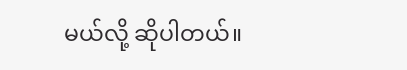မယ်လို့ ဆိုပါတယ်။